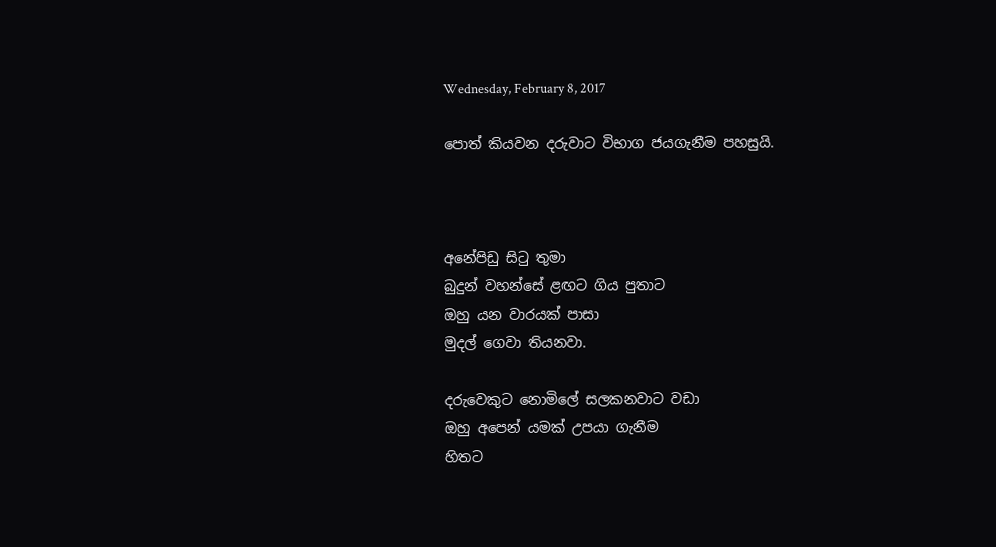Wednesday, February 8, 2017

පොත් කියවන දරුවාට විභාග ජයගැනීම පහසුයි.



අනේපිඩු සිටු තුමා
බුදුන් වහන්සේ ළඟට ගිය පුතාට
ඔහු යන වාරයක් පාසා
මුදල් ගෙවා තියනවා.

දරුවෙකුට නොමිලේ සලකනවාට වඩා
ඔහු අපෙන් යමක් උපයා ගැනීම
හිතට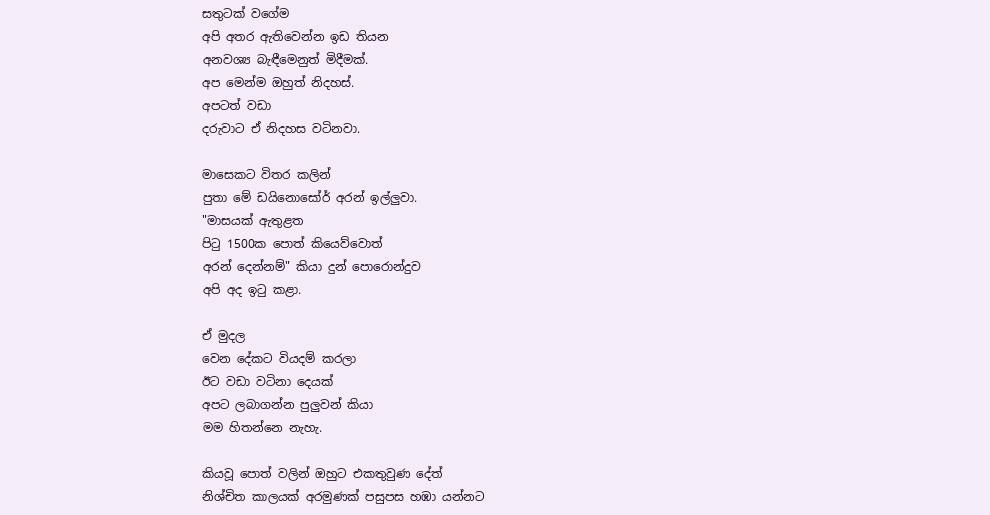සතුටක් වගේම
අපි අතර ඇතිවෙන්න ඉඩ තියන
අනවශ්‍ය බැඳීමෙනුත් මිදීමක්.
අප මෙන්ම ඔහුත් නිදහස්.
අපටත් වඩා
දරුවාට ඒ නිදහස වටිනවා.

මාසෙකට විතර කලින්
පුතා මේ ඩයිනොසෝර් අරන් ඉල්ලුවා.
"මාසයක් ඇතුළත
පිටු 1500ක පොත් කියෙව්වොත්
අරන් දෙන්නම්" කියා දුන් පොරොන්දුව
අපි අද ඉටු කළා.

ඒ මුදල
වෙන දේකට වියදම් කරලා
ඊට වඩා වටිනා දෙයක්
අපට ලබාගන්න පුලුවන් කියා
මම හිතන්නෙ නැහැ.

කියවූ පොත් වලින් ඔහුට එකතුවුණ දේත්
නිශ්චිත කාලයක් අරමුණක් පසුපස හඹා යන්නට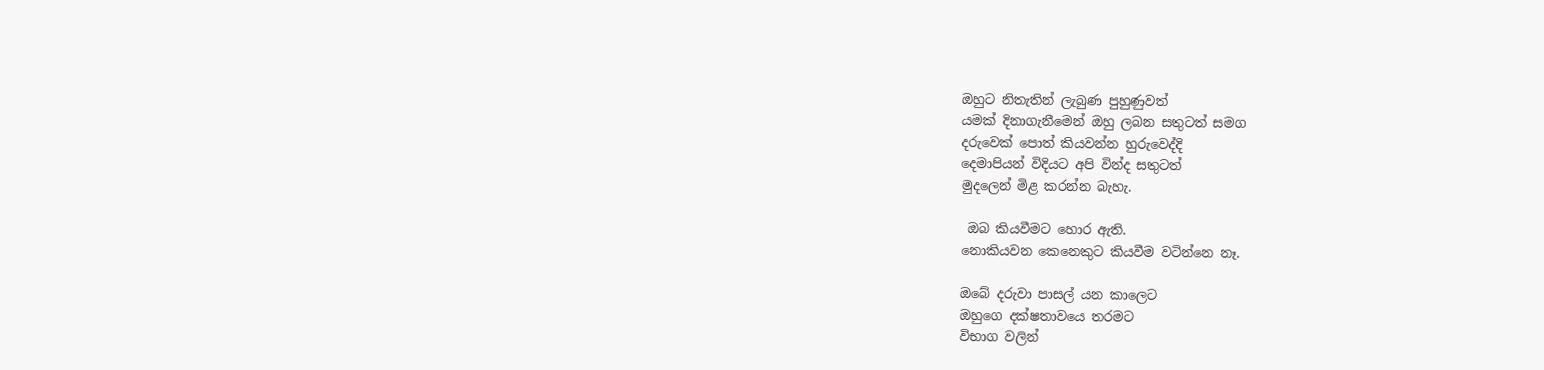ඔහුට නිතැතින් ලැබුණ පුහුණුවත්
යමක් දිනාගැනීමෙන් ඔහු ලබන සතුටත් සමග
දරුවෙක් පොත් කියවන්න හුරුවෙද්දි
දෙමාපියන් විදියට අපි වින්ද සතුටත්
මුදලෙන් මිළ කරන්න බැහැ.

 ඔබ කියවීමට හොර ඇති.
නොකියවන කෙනෙකුට කියවීම වටින්නෙ නෑ.

ඔබේ දරුවා පාසල් යන කාලෙට
ඔහුගෙ දක්ෂතාවයෙ තරමට
විභාග වලින්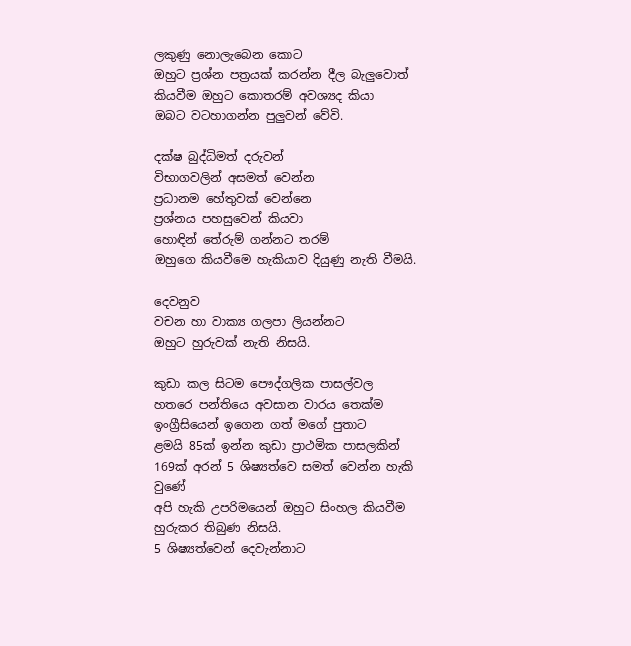ලකුණු නොලැබෙන කොට
ඔහුට ප්‍රශ්න පත්‍රයක් කරන්න දීල බැලුවොත්
කියවීම ඔහුට කොතරම් අවශ්‍යද කියා
ඔබට වටහාගන්න පුලුවන් වේවි.

දක්ෂ බුද්ධිමත් දරුවන්
විභාගවලින් අසමත් වෙන්න
ප්‍රධානම හේතුවක් වෙන්නෙ
ප්‍රශ්නය පහසුවෙන් කියවා
හොඳින් තේරුම් ගන්නට තරම්
ඔහුගෙ කියවීමෙ හැකියාව දියුණු නැති වීමයි.

දෙවනුව
වචන හා වාක්‍ය ගලපා ලියන්නට
ඔහුට හුරුවක් නැති නිසයි.

කුඩා කල සිටම පෞද්ගලික පාසල්වල
හතරෙ පන්තියෙ අවසාන වාරය තෙක්ම
ඉංග්‍රීසියෙන් ඉගෙන ගත් මගේ පුතාට
ළමයි 85ක් ඉන්න කුඩා ප්‍රාථමික පාසලකින්
169ක් අරන් 5 ශිෂ්‍යත්වෙ සමත් වෙන්න හැකි වුණේ
අපි හැකි උපරිමයෙන් ඔහුට සිංහල කියවීම
හුරුකර තිබුණ නිසයි.
5 ශිෂ්‍යත්වෙන් දෙවැන්නාට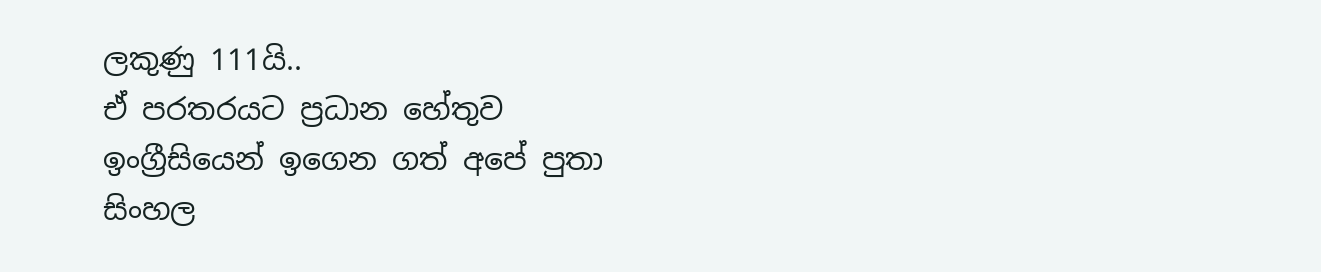ලකුණු 111යි..
ඒ පරතරයට ප්‍රධාන හේතුව
ඉංග්‍රීසියෙන් ඉගෙන ගත් අපේ පුතා
සිංහල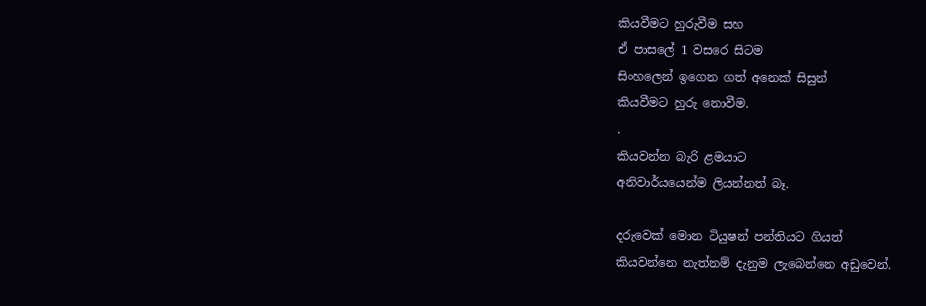කියවීමට හුරුවීම සහ
ඒ පාසලේ 1 වසරෙ සිටම
සිංහලෙන් ඉගෙන ගත් අනෙක් සිසුන්
කියවීමට හුරු නොවීම.
.
කියවන්න බැරි ළමයාට
අනිවාර්යයෙන්ම ලියන්නත් බෑ.

දරුවෙක් මොන ටියුෂන් පන්තියට ගියත්
කියවන්නෙ නැත්නම් දැනුම ලැබෙන්නෙ අඩුවෙන්.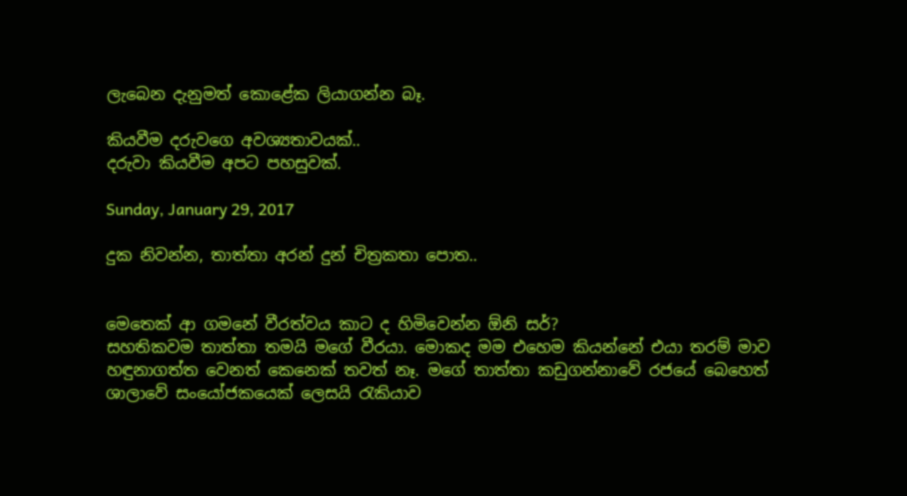ලැබෙන දැනුමත් කොළේක ලියාගන්න බෑ.

කියවීම දරුවගෙ අවශ්‍යතාවයක්..
දරුවා කියවීම අපට පහසුවක්.

Sunday, January 29, 2017

දුක නිවන්න, තාත්තා අරන් දුන් චිත්‍රකතා පොත..


මෙතෙක් ආ ගමනේ වීරත්වය කාට ද හිමිවෙන්න ඕනි සර්?
සහතිකවම තාත්තා තමයි මගේ වීරයා. මොකද මම එහෙම කියන්නේ එයා තරම් මාව හඳුනාගත්ත වෙනත් කෙනෙක් තවත් නෑ. මගේ තාත්තා කඩුගන්නාවේ රජයේ බෙහෙත් ශාලාවේ සංයෝජකයෙක් ලෙසයි රැකියාව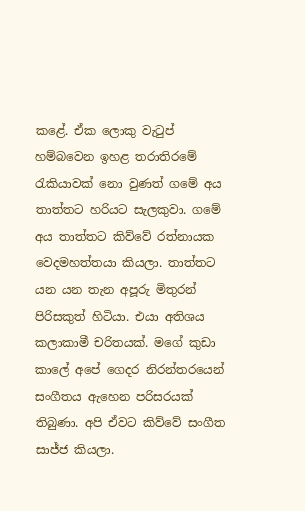කළේ. ඒක ලොකු වැටුප් හම්බවෙන ඉහළ තරාතිරමේ රැකියාවක් නො වුණත් ගමේ අය තාත්තට හරියට සැලකුවා. ගමේ අය තාත්තට කිව්වේ රත්නායක වෙදමහත්තයා කියලා. තාත්තට යන යන තැන අපූරු මිතුරන් පිරිසකුත් හිටියා. එයා අතිශය කලාකාමී චරිතයක්. මගේ කුඩා කාලේ අපේ ගෙදර නිරන්තරයෙන් සංගීතය ඇහෙන පරිසරයක් තිබුණා. අපි ඒවට කිව්වේ සංගීත සාජ්ජ කියලා.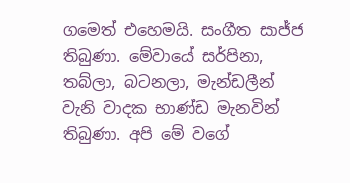ගමෙත් එහෙමයි. සංගීත සාජ්ජ තිබුණා. මේවායේ සර්පිනා, තබ්ලා, බටනලා, මැන්ඩලීන් වැනි වාදක භාණ්ඩ මැනවින් තිබුණා. අපි මේ වගේ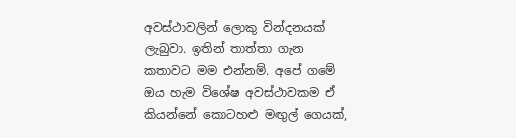අවස්ථාවලින් ලොකු වින්දනයක් ලැබුවා. ඉතින් තාත්තා ගැන කතාවට මම එන්නම්. අපේ ගමේ ඔය හැම විශේෂ අවස්ථාවකම ඒ කියන්නේ කොටහළු මඟුල් ගෙයක්,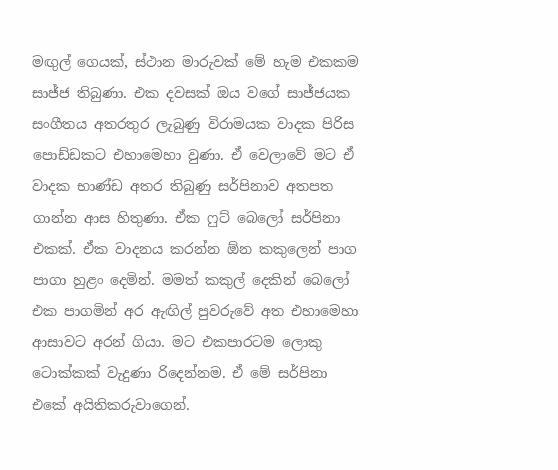මඟුල් ගෙයක්, ස්ථාන මාරුවක් මේ හැම එකකම සාජ්ජ තිබුණා. එක දවසක් ඔය වගේ සාජ්ජයක සංගීතය අතරතුර ලැබුණු විරාමයක වාදක පිරිස පොඩ්ඩකට එහාමෙහා වුණා. ඒ වෙලාවේ මට ඒ වාදක භාණ්ඩ අතර තිබුණු සර්පිනාව අතපත ගාන්න ආස හිතුණා. ඒක ෆුට් බෙලෝ සර්පිනා එකක්. ඒක වාදනය කරන්න ඕන කකුලෙන් පාග පාගා හුළං දෙමින්. මමත් කකුල් දෙකින් බෙලෝ එක පාගමින් අර ඇඟිල් පුවරුවේ අත එහාමෙහා ආසාවට අරන් ගියා. මට එකපාරටම ලොකු ටොක්කක් වැදුණා රිදෙන්නම. ඒ මේ සර්පිනා එකේ අයිතිකරුවාගෙන්.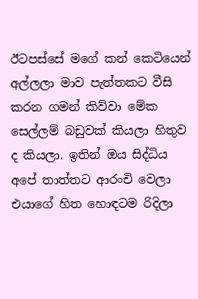ඊටපස්සේ මගේ කන් කෙටියෙන් අල්ලලා මාව පැත්තකට වීසි කරන ගමන් කිව්වා මේක සෙල්ලම් බඩුවක් කියලා හිතුව ද කියලා. ඉතින් ඔය සිද්ධිය අපේ තාත්තට ආරංචි වෙලා එයාගේ හිත හොඳටම රිදිලා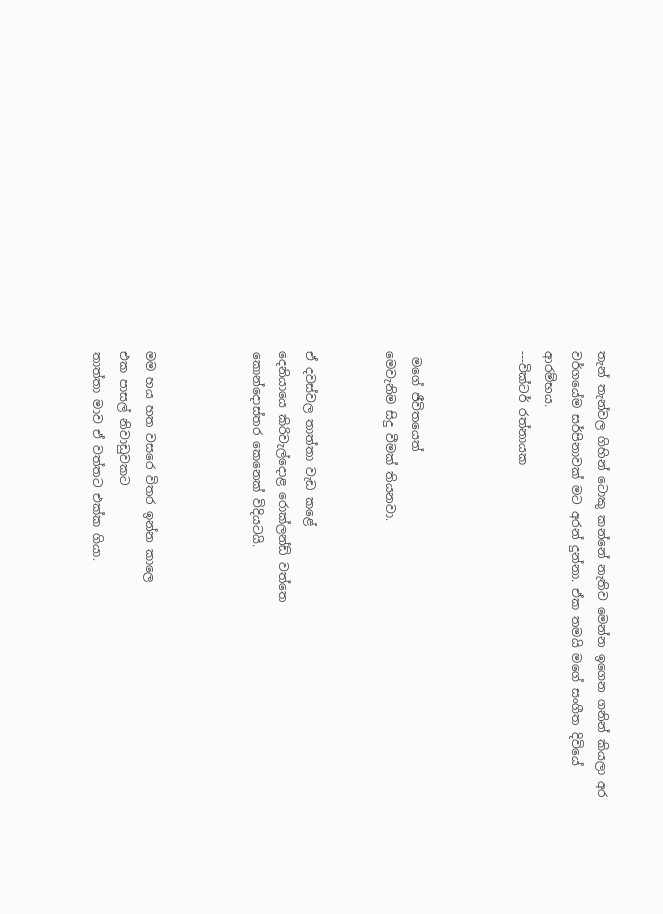තැන් තැන්වල ගිහින් ටොකු කන්නේ නැතිව මෙන්න ඉගෙන ගනින් කියලා අර වර්ගයේම සර්පිනාවක් මට අරන් දුන්නා. ඒක තමයි මගේ සංගීත දිවියේ ආරම්භය.
---වික්ටර් රත්නායක



 මගේ ජීවිතයෙත්
මෙවැනිම සිදු වීමක් තියනවා.


ඒ දවස්වල තාත්තා වැඩ කළේ
දෙනියායෙ කිරිවැල්දොළ රොක්ලන්ඩ් වත්තෙ
කොන්දොස්තර කෙනෙක් විදියටයි.



මම හය හත වසරෙ විතර ඉන්න කාලෙ
එක පාසල් නිවාඩුවකට
තාත්තා මාව ඒ වත්තට එක්ක ගියා.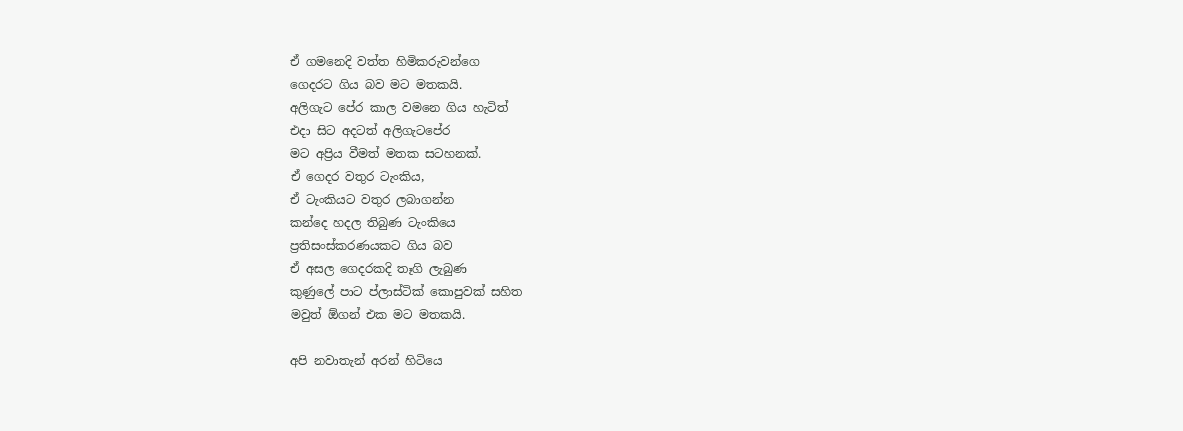ඒ ගමනෙදි වත්ත හිමිකරුවන්ගෙ
ගෙදරට ගිය බව මට මතකයි.
අලිගැට පේර කාල වමනෙ ගිය හැටිත්
එදා සිට අදටත් අලිගැටපේර
මට අප්‍රිය වීමත් මතක සටහනක්.
ඒ ගෙදර වතුර ටැංකිය,
ඒ ටැංකියට වතුර ලබාගන්න
කන්දෙ හදල තිබුණ ටැංකියෙ
ප්‍රතිසංස්කරණයකට ගිය බව
ඒ අසල ගෙදරකදි තෑගි ලැබුණ
කුණුලේ පාට ප්ලාස්ටික් කොපුවක් සහිත
මවුත් ඕගන් එක මට මතකයි.

අපි නවාතැන් අරන් හිටියෙ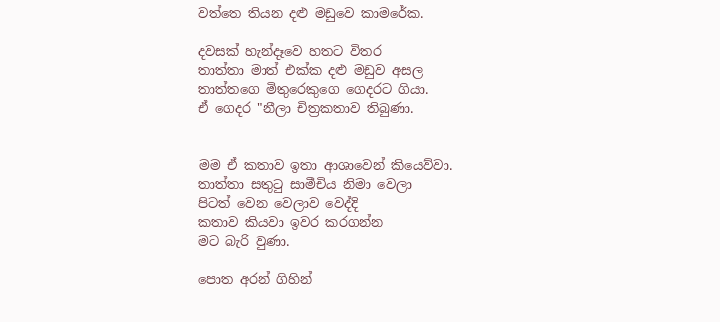වත්තෙ තියන දළු මඩුවෙ කාමරේක.

දවසක් හැන්දෑවෙ හතට විතර
තාත්තා මාත් එක්ක දළු මඩුව අසල
තාත්තගෙ මිතුරෙකුගෙ ගෙදරට ගියා.
ඒ ගෙදර "නීලා චිත්‍රකතාව තිබුණා.


මම ඒ කතාව ඉතා ආශාවෙන් කියෙව්වා.
තාත්තා සතුටු සාමීචිය නිමා වෙලා
පිටත් වෙන වෙලාව වෙද්දි
කතාව කියවා ඉවර කරගන්න
මට බැරි වුණා.

පොත අරන් ගිහින්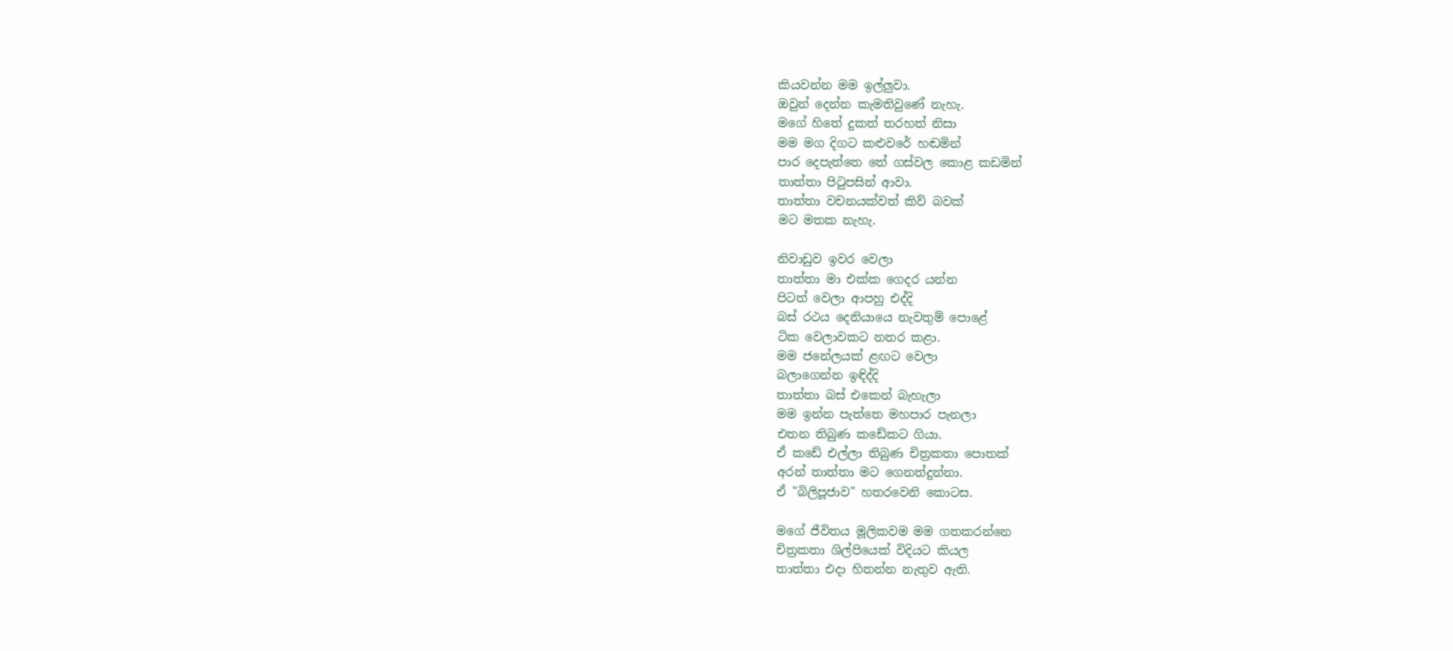කියවන්න මම ඉල්ලුවා.
ඔවුන් දෙන්න කැමතිවුණේ නැහැ.
මගේ හිතේ දුකත් තරහත් නිසා
මම මග දිගට කළුවරේ හඬමින්
පාර දෙපැත්තෙ තේ ගස්වල කොළ කඩමින්
තාත්තා පිටුපසින් ආවා.
තාත්තා වචනයක්වත් කිව් බවක්
මට මතක නැහැ.

නිවාඩුව ඉවර වෙලා
තාත්තා මා එක්ක ගෙදර යන්න
පිටත් වෙලා ආපහු එද්දි
බස් රථය දෙනියායෙ නැවතුම් පොළේ
ටික වෙලාවකට නතර කළා.
මම ජනේලයක් ළඟට වෙලා
බලාගෙන්න ඉඳිද්දි
තාත්තා බස් එකෙන් බැහැලා
මම ඉන්න පැත්තෙ මහපාර පැනලා
එතන තිබුණ කඩේකට ගියා.
ඒ කඩේ එල්ලා තිබුණ චිත්‍රකතා පොතක්
අරන් තාත්තා මට ගෙනත්දුන්නා.
ඒ "බිලිපූජාව" හතරවෙනි කොටස.

මගේ ජීවිතය මූලිකවම මම ගතකරන්නෙ
චිත්‍රකතා ශිල්පියෙක් විදියට කියල
තාත්තා එදා හිතන්න නැතුව ඇති.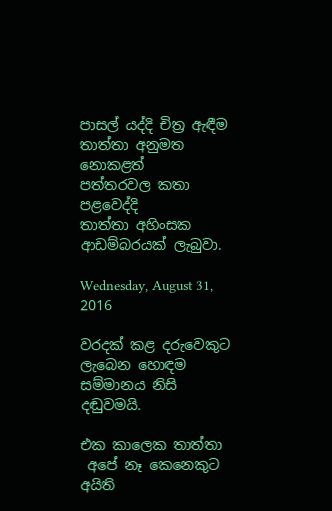පාසල් යද්දි චිත්‍ර ඇඳීම
තාත්තා අනුමත නොකළත්
පත්තරවල කතා පළවෙද්දි
තාත්තා අහිංසක ආඩම්බරයක් ලැබුවා.

Wednesday, August 31, 2016

වරදක් කළ දරුවෙකුට ලැබෙන හොඳම සම්මානය නිසි දඬුවමයි.

එක කාලෙක තාත්තා
 අපේ නෑ කෙනෙකුට අයිති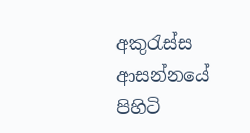අකුරැස්ස ආසන්නයේ පිහිටි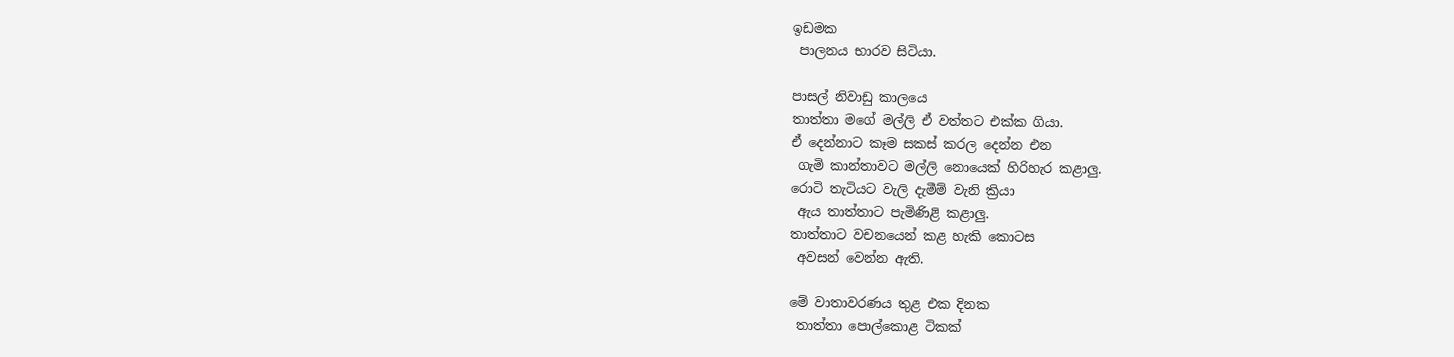ඉඩමක
 පාලනය භාරව සිටියා.

පාසල් නිවාඩු කාලයෙ
තාත්තා මගේ මල්ලි ඒ වත්තට එක්ක ගියා.
ඒ දෙන්නාට කෑම සකස් කරල දෙන්න එන
 ගැමි කාන්තාවට මල්ලි නොයෙක් හිරිහැර කළාලු.
රොටි තැටියට වැලි දැමීම් වැනි ක්‍රියා
 ඇය තාත්තාට පැමිණිළි කළාලු.
තාත්තාට වචනයෙන් කළ හැකි කොටස
 අවසන් වෙන්න ඇති.

මේ වාතාවරණය තුළ එක දිනක
 තාත්තා පොල්කොළ ටිකක්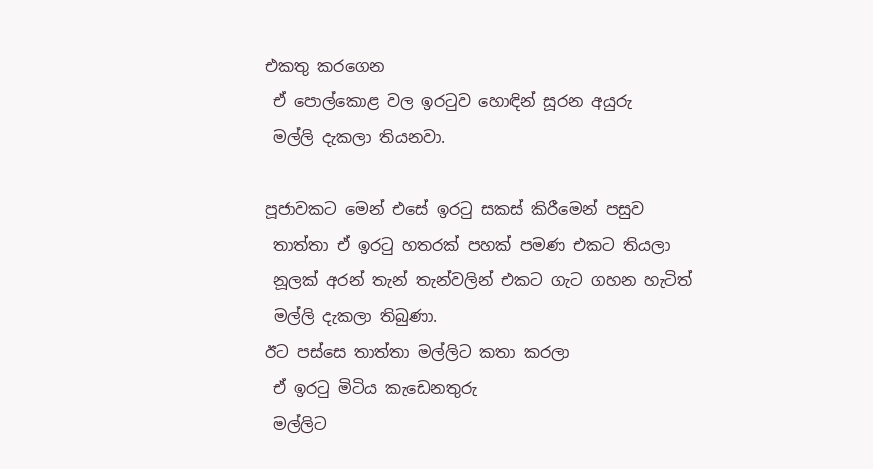එකතු කරගෙන
 ඒ පොල්කොළ වල ඉරටුව හොඳින් සූරන අයුරු
 මල්ලි දැකලා තියනවා.

පූජාවකට මෙන් එසේ ඉරටු සකස් කිරීමෙන් පසුව
 තාත්තා ඒ ඉරටු හතරක් පහක් පමණ එකට තියලා
 නූලක් අරන් තැන් තැන්වලින් එකට ගැට ගහන හැටිත්
 මල්ලි දැකලා තිබුණා.
ඊට පස්සෙ තාත්තා මල්ලිට කතා කරලා
 ඒ ඉරටු මිටිය කැඩෙනතුරු
 මල්ලිට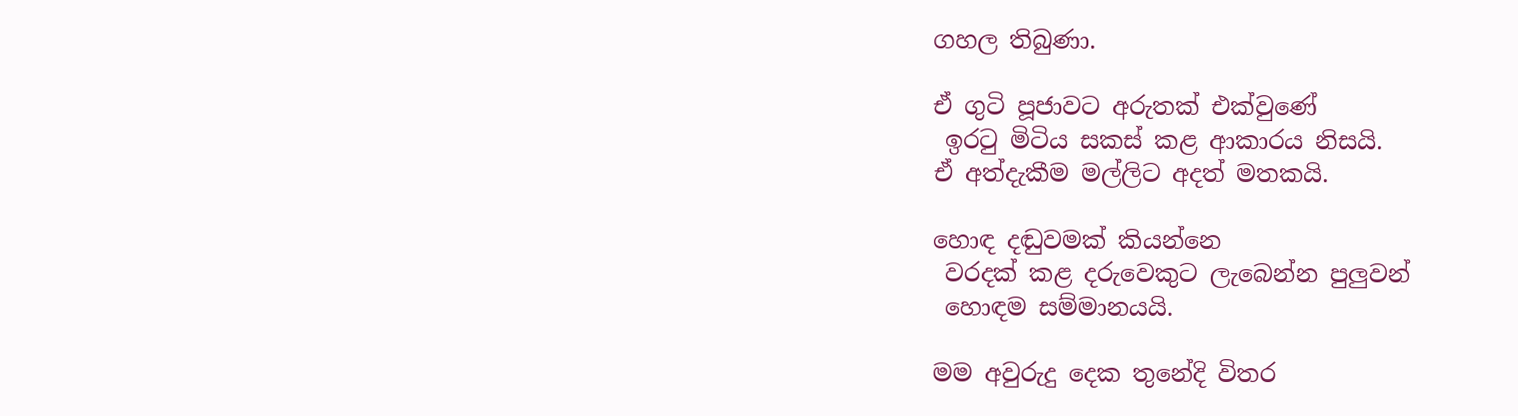ගහල තිබුණා.

ඒ ගුටි පූජාවට අරුතක් එක්වුණේ
 ඉරටු මිටිය සකස් කළ ආකාරය නිසයි.
ඒ අත්දැකීම මල්ලිට අදත් මතකයි.

හොඳ දඬුවමක් කියන්නෙ
 වරදක් කළ දරුවෙකුට ලැබෙන්න පුලුවන්
 හොඳම සම්මානයයි.

මම අවුරුදු දෙක තුනේදි විතර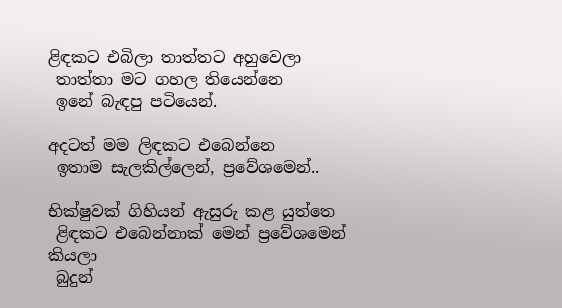ළිඳකට එබිලා තාත්තට අහුවෙලා
 තාත්තා මට ගහල තියෙන්නෙ
 ඉනේ බැඳපු පටියෙන්.

අදටත් මම ලිඳකට එබෙන්නෙ
 ඉතාම සැලකිල්ලෙන්, ප්‍රවේශමෙන්..

භික්ෂුවක් ගිහියන් ඇසුරු කළ යුත්තෙ
 ළිඳකට එබෙන්නාක් මෙන් ප්‍රවේශමෙන් කියලා
 බුදුන්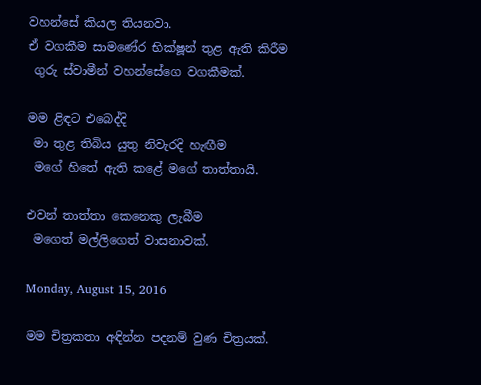වහන්සේ කියල තියනවා.
ඒ වගකීම සාමණේර භික්ෂූන් තුළ ඇති කිරීම
 ගුරු ස්වාමීන් වහන්සේගෙ වගකීමක්.

මම ළිඳට එබෙද්දි
 මා තුළ තිබිය යුතු නිවැරදි හැඟීම
 මගේ හිතේ ඇති කළේ මගේ තාත්තායි.

එවන් තාත්තා කෙනෙකු ලැබීම
 මගෙත් මල්ලිගෙත් වාසනාවක්.

Monday, August 15, 2016

මම චිත්‍රකතා අඳින්න පදනම් වුණ චිත්‍රයක්.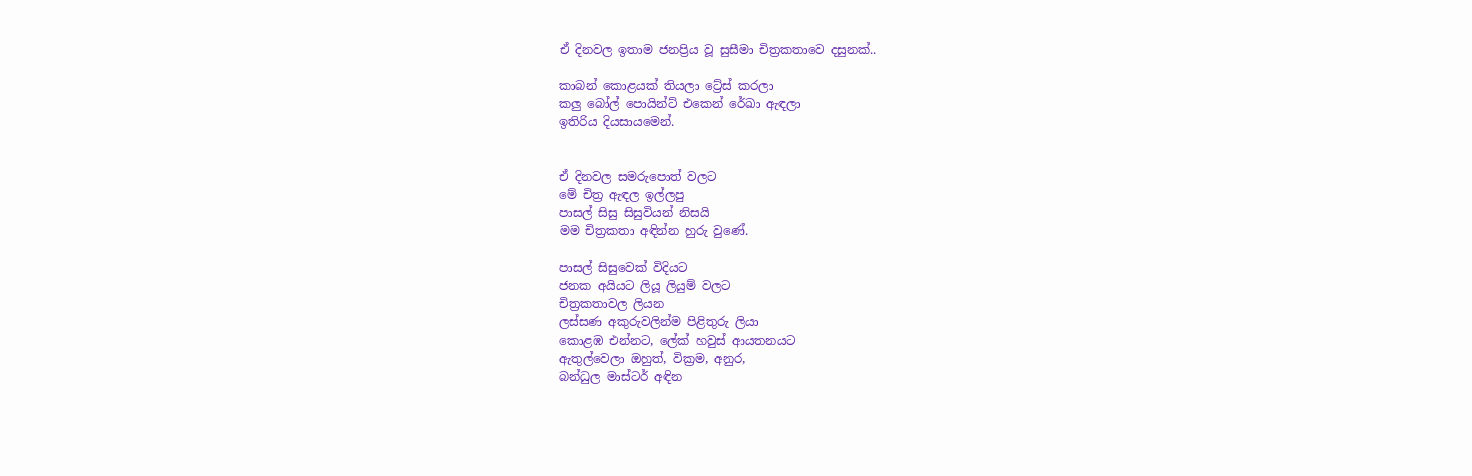ඒ දිනවල ඉතාම ජනප්‍රිය වූ සුසීමා චිත්‍රකතාවෙ දසුනක්..

කාබන් කොළයක් තියලා ට්‍රේස් කරලා
කලු බෝල් පොයින්ට් එකෙන් රේඛා ඇඳලා
ඉතිරිය දියසායමෙන්.


ඒ දිනවල සමරුපොත් වලට
මේ චිත්‍ර ඇඳල ඉල්ලපු
පාසල් සිසු සිසුවියන් නිසයි
මම චිත්‍රකතා අඳින්න හුරු වුණේ.

පාසල් සිසුවෙක් විදියට
ජනක අයියට ලියූ ලියුම් වලට
චිත්‍රකතාවල ලියන
ලස්සණ අකුරුවලින්ම පිළිතුරු ලියා
කොළඹ එන්නට, ලේක් හවුස් ආයතනයට
ඇතුල්වෙලා ඔහුත්, වික්‍රම, අනුර,
බන්ධුල මාස්ටර් අඳින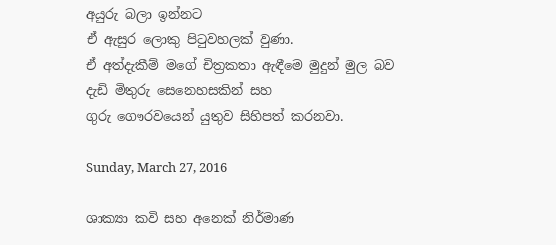අයුරු බලා ඉන්නට
ඒ ඇසුර ලොකු පිටුවහලක් වුණා.
ඒ අත්දැකීම් මගේ චිත්‍රකතා ඇඳීමෙ මුදුන් මුල බව
දැඩි මිතුරු සෙනෙහසකින් සහ
ගුරු ගෞරවයෙන් යුතුව සිහිපත් කරනවා.

Sunday, March 27, 2016

ශාක්‍යා කවි සහ අනෙක් නිර්මාණ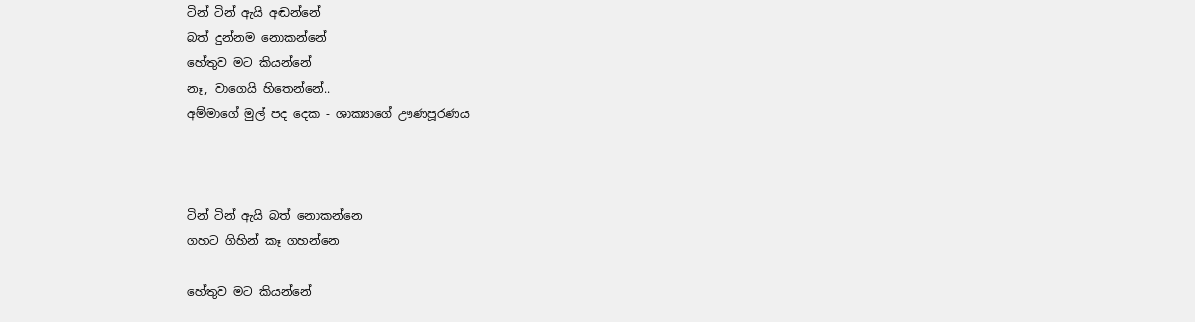ටින් ටින් ඇයි අඬන්නේ
බත් දුන්නම නොකන්නේ
හේතුව මට කියන්නේ
නෑ, වාගෙයි හිතෙන්නේ..
අම්මාගේ මුල් පද දෙක - ශාක්‍යාගේ ඌණපූරණය



ටින් ටින් ඇයි බත් නොකන්නෙ
ගහට ගිහින් කෑ ගහන්නෙ

හේතුව මට කියන්නේ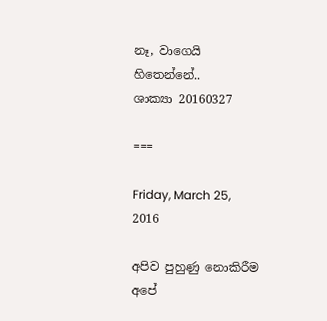නෑ, වාගෙයි හිතෙන්නේ..
ශාක්‍යා 20160327

===

Friday, March 25, 2016

අපිව පුහුණු නොකිරීම අපේ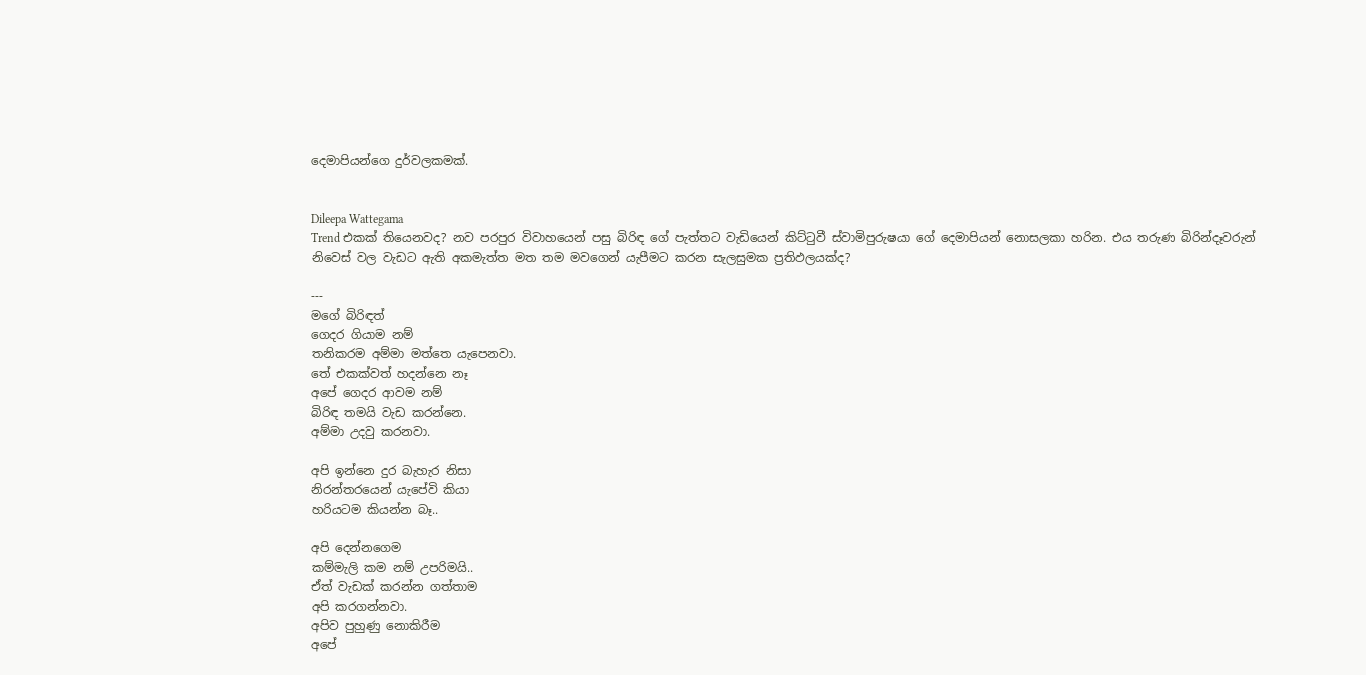දෙමාපියන්ගෙ දුර්වලකමක්.


Dileepa Wattegama
Trend එකක් තියෙනවද? නව පරපුර විවාහයෙන් පසු බිරිඳ ගේ පැත්තට වැඩියෙන් කිට්ටුවී ස්වාමිපුරුෂයා ගේ දෙමාපියන් නොසලකා හරින. එය තරුණ බිරින්දෑවරුන් නිවෙස් වල වැඩට ඇති අකමැත්ත මත තම මවගෙන් යැපීමට කරන සැලසුමක ප්‍රතිඵලයක්ද?

---
මගේ බිරිඳත්
ගෙදර ගියාම නම්
තනිකරම අම්මා මත්තෙ යැපෙනවා.
තේ එකක්වත් හදන්නෙ නෑ
අපේ ගෙදර ආවම නම්
බිරිඳ තමයි වැඩ කරන්නෙ.
අම්මා උදවු කරනවා.

අපි ඉන්නෙ දුර බැහැර නිසා
නිරන්තරයෙන් යැපේවි කියා
හරියටම කියන්න බෑ..

අපි දෙන්නගෙම
කම්මැලි කම නම් උපරිමයි..
ඒත් වැඩක් කරන්න ගත්තාම
අපි කරගන්නවා.
අපිව පුහුණු නොකිරීම
අපේ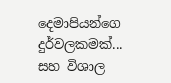දෙමාපියන්ගෙ දුර්වලකමක්...
සහ විශාල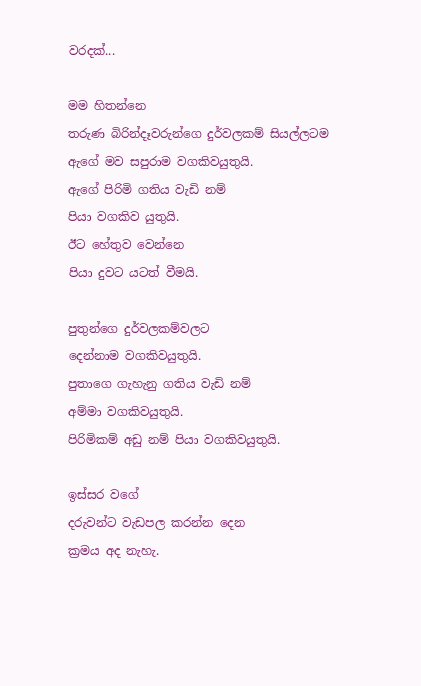වරදක්...

මම හිතන්නෙ
තරුණ බිරින්දෑවරුන්ගෙ දුර්වලකම් සියල්ලටම
ඇගේ මව සපුරාම වගකිවයුතුයි.
ඇගේ පිරිමි ගතිය වැඩි නම්
පියා වගකිව යුතුයි.
ඊට හේතුව වෙන්නෙ
පියා දුවට යටත් වීමයි.

පුතුන්ගෙ දුර්වලකම්වලට
දෙන්නාම වගකිවයුතුයි.
පුතාගෙ ගැහැනු ගතිය වැඩි නම්
අම්මා වගකිවයුතුයි.
පිරිමිකම් අඩු නම් පියා වගකිවයුතුයි.

ඉස්සර වගේ
දරුවන්ට වැඩපල කරන්න දෙන
ක්‍රමය අද නැහැ.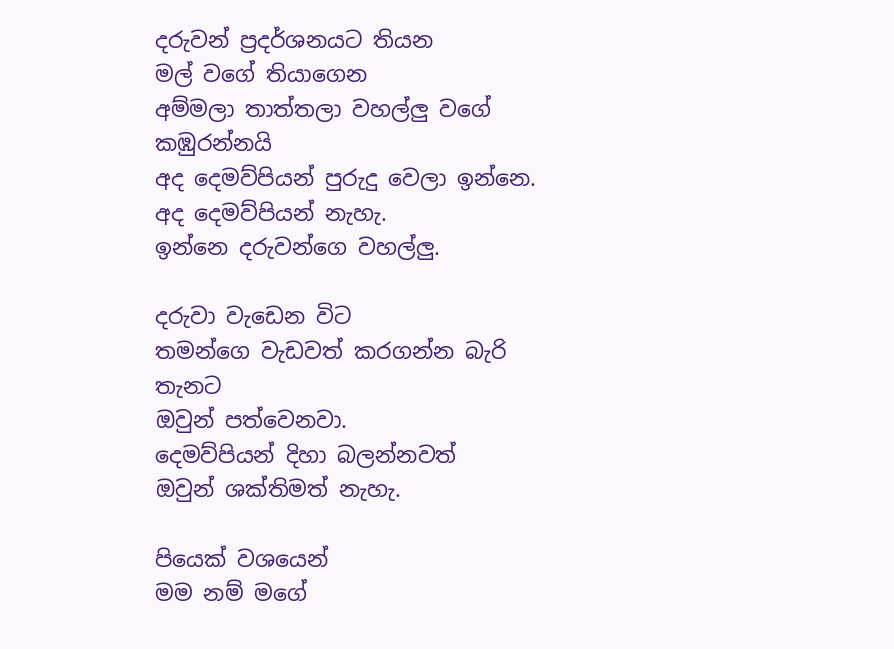දරුවන් ප්‍රදර්ශනයට තියන
මල් වගේ තියාගෙන
අම්මලා තාත්තලා වහල්ලු වගේ කඹුරන්නයි
අද දෙමව්පියන් පුරුදු වෙලා ඉන්නෙ.
අද දෙමව්පියන් නැහැ.
ඉන්නෙ දරුවන්ගෙ වහල්ලු.

දරුවා වැඩෙන විට
තමන්ගෙ වැඩවත් කරගන්න බැරි තැනට
ඔවුන් පත්වෙනවා.
දෙමව්පියන් දිහා බලන්නවත්
ඔවුන් ශක්තිමත් නැහැ.

පියෙක් වශයෙන්
මම නම් මගේ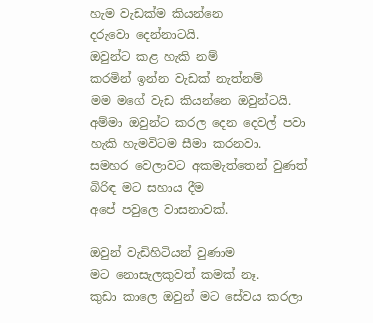හැම වැඩක්ම කියන්නෙ
දරුවො දෙන්නාටයි.
ඔවුන්ට කළ හැකි නම්
කරමින් ඉන්න වැඩක් නැත්නම්
මම මගේ වැඩ කියන්නෙ ඔවුන්ටයි.
අම්මා ඔවුන්ට කරල දෙන දෙවල් පවා
හැකි හැමවිටම සීමා කරනවා.
සමහර වෙලාවට අකමැත්තෙන් වුණත්
බිරිඳ මට සහාය දීම
අපේ පවුලෙ වාසනාවක්.

ඔවුන් වැඩිහිටියන් වුණාම
මට නොසැලකුවත් කමක් නෑ.
කුඩා කාලෙ ඔවුන් මට සේවය කරලා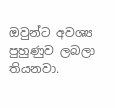ඔවුන්ට අවශ්‍ය පුහුණුව ලබලා තියනවා.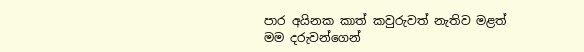පාර අයිනක කාත් කවුරුවත් නැතිව මළත්
මම දරුවන්ගෙන්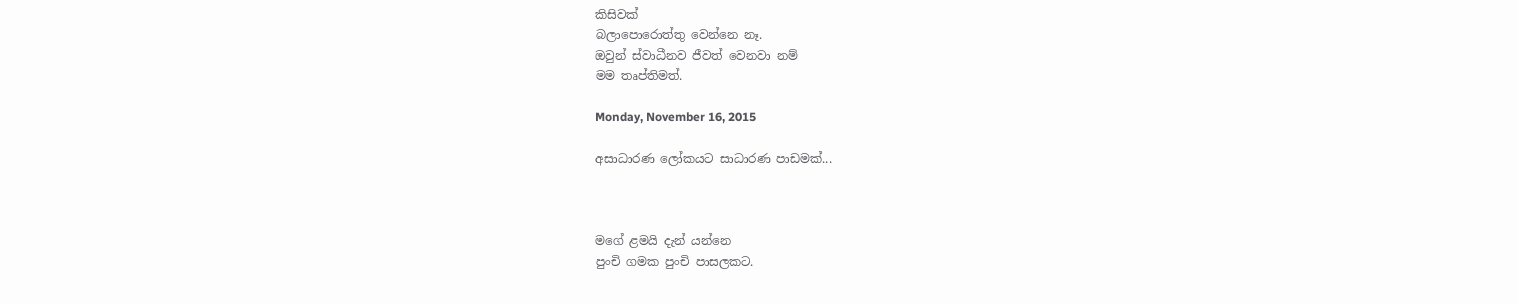කිසිවක්
බලාපොරොත්තු වෙන්නෙ නෑ.
ඔවුන් ස්වාධීනව ජීවත් වෙනවා නම්
මම තෘප්තිමත්.

Monday, November 16, 2015

අසාධාරණ ලෝකයට සාධාරණ පාඩමක්...



මගේ ළමයි දැන් යන්නෙ
පුංචි ගමක පුංචි පාසලකට.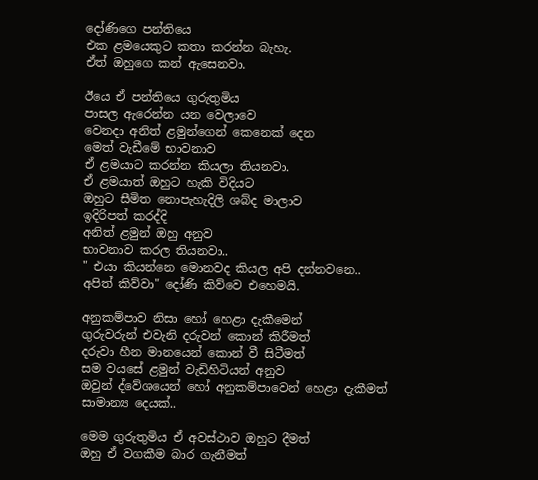දෝණිගෙ පන්තියෙ
එක ළමයෙකුට කතා කරන්න බැහැ.
ඒත් ඔහුගෙ කන් ඇසෙනවා.

ඊයෙ ඒ පන්තියෙ ගුරුතුමිය
පාසල ඇරෙන්න යන වෙලාවෙ
වෙනදා අනිත් ළමුන්ගෙන් කෙනෙක් දෙන
මෙත් වැඩීමේ භාවනාව
ඒ ළමයාට කරන්න කියලා තියනවා.
ඒ ළමයාත් ඔහුට හැකි විදියට
ඔහුට සීමිත නොපැහැදිලි ශබ්ද මාලාව
ඉදිරිපත් කරද්දි
අනිත් ළමුන් ඔහු අනුව
භාවනාව කරල තියනවා..
" එයා කියන්නෙ මොනවද කියල අපි දන්නවනෙ..
අපිත් කිව්වා" දෝණි කිව්වෙ එහෙමයි.

අනුකම්පාව නිසා හෝ හෙළා දැකීමෙන්
ගුරුවරුන් එවැනි දරුවන් කොන් කිරීමත්
දරුවා හීන මානයෙන් කොන් වී සිටීමත්
සම වයසේ ළමුන් වැඩිහිටියන් අනුව
ඔවුන් ද්වේශයෙන් හෝ අනුකම්පාවෙන් හෙළා දැකීමත්
සාමාන්‍ය දෙයක්..

මෙම ගුරුතුමිය ඒ අවස්ථාව ඔහුට දීමත්
ඔහු ඒ වගකීම බාර ගැනීමත්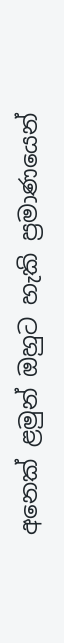අනෙක් ළමුන් ඔහුට හැකි ප්‍රමාණයෙන්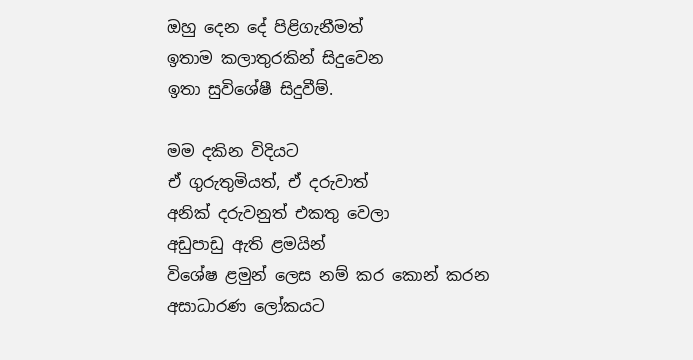ඔහු දෙන දේ පිළිගැනීමත්
ඉතාම කලාතුරකින් සිදුවෙන
ඉතා සුවිශේෂී සිදුවීම්.

මම දකින විදියට
ඒ ගුරුතුමියත්, ඒ දරුවාත්
අනික් දරුවනුත් එකතු වෙලා
අඩුපාඩු ඇති ළමයින්
විශේෂ ළමුන් ලෙස නම් කර කොන් කරන
අසාධාරණ ලෝකයට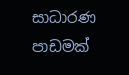සාධාරණ පාඩමක්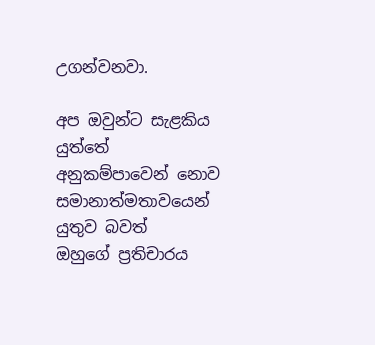උගන්වනවා.

අප ඔවුන්ට සැළකිය යුත්තේ
අනුකම්පාවෙන් නොව
සමානාත්මතාවයෙන් යුතුව බවත්
ඔහුගේ ප්‍රතිචාරය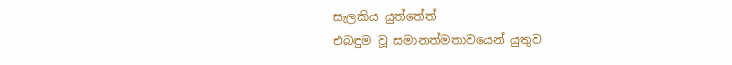සැලකිය යුත්තේත්
එබඳුම වූ සමානත්මතාවයෙන් යුතුව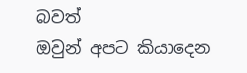බවත්
ඔවුන් අපට කියාදෙන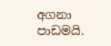අගනා පාඩමයි.